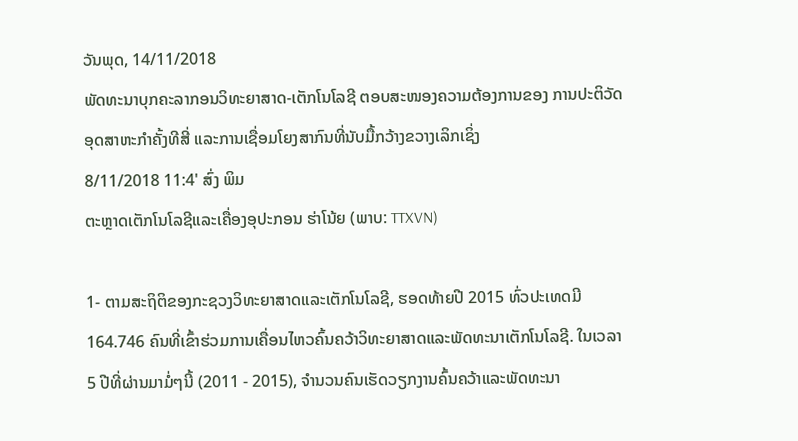ວັນພຸດ, 14/11/2018
ພັດທະນາບຸກຄະລາກອນວິທະຍາສາດ-ເຕັກໂນໂລຊີ ຕອບສະໜອງຄວາມຕ້ອງການຂອງ ການປະຕິວັດອຸດສາຫະກຳຄັ້ງທີສີ່ ແລະການເຊື່ອມໂຍງສາກົນທີ່ນັບມື້ກວ້າງຂວາງເລິກເຊິ່ງ
8/11/2018 11:4' ສົ່ງ ພິມ
ຕະຫຼາດເຕັກໂນໂລຊີແລະເຄື່ອງອຸປະກອນ ຮ່າໂນ້ຍ (ພາບ: TTXVN)

1- ຕາມສະຖິຕິຂອງກະຊວງວິທະຍາສາດແລະເຕັກໂນໂລຊີ, ຮອດທ້າຍປີ 2015 ທົ່ວປະເທດມີ 164.746 ຄົນທີ່ເຂົ້າຮ່ວມການເຄື່ອນໄຫວຄົ້ນຄວ້າວິທະຍາສາດແລະພັດທະນາເຕັກໂນໂລຊີ. ໃນເວລາ 5 ປີທີ່ຜ່ານມາມໍ່ໆນີ້ (2011 - 2015), ຈຳນວນຄົນເຮັດວຽກງານຄົ້ນຄວ້າແລະພັດທະນາ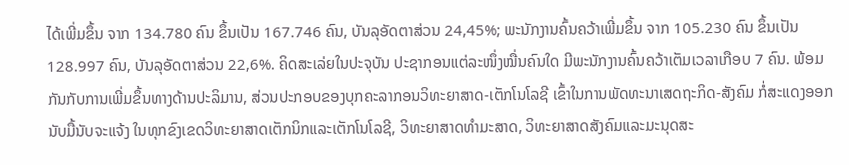ໄດ້ເພີ່ມຂຶ້ນ ຈາກ 134.780 ຄົນ ຂຶ້ນເປັນ 167.746 ຄົນ, ບັນລຸອັດຕາສ່ວນ 24,45%; ພະນັກງານຄົ້ນຄວ້າເພີ່ມຂຶ້ນ ຈາກ 105.230 ຄົນ ຂຶ້ນເປັນ 128.997 ຄົນ, ບັນລຸອັດຕາສ່ວນ 22,6%. ຄິດສະເລ່ຍໃນປະຈຸບັນ ປະຊາກອນແຕ່ລະໜຶ່ງໝື່ນຄົນໃດ ມີພະນັກງານຄົ້ນຄວ້າເຕັມເວລາເກືອບ 7 ຄົນ. ພ້ອມກັນກັບການເພີ່ມຂຶ້ນທາງດ້ານປະລິມານ, ສ່ວນປະກອບຂອງບຸກຄະລາກອນວິທະຍາສາດ-ເຕັກໂນໂລຊີ ເຂົ້າໃນການພັດທະນາເສດຖະກິດ-ສັງຄົມ ກໍ່ສະແດງອອກນັບມື້ນັບຈະແຈ້ງ ໃນທຸກຂົງເຂດວິທະຍາສາດເຕັກນິກແລະເຕັກໂນໂລຊີ, ວິທະຍາສາດທຳມະສາດ, ວິທະຍາສາດສັງຄົມແລະມະນຸດສະ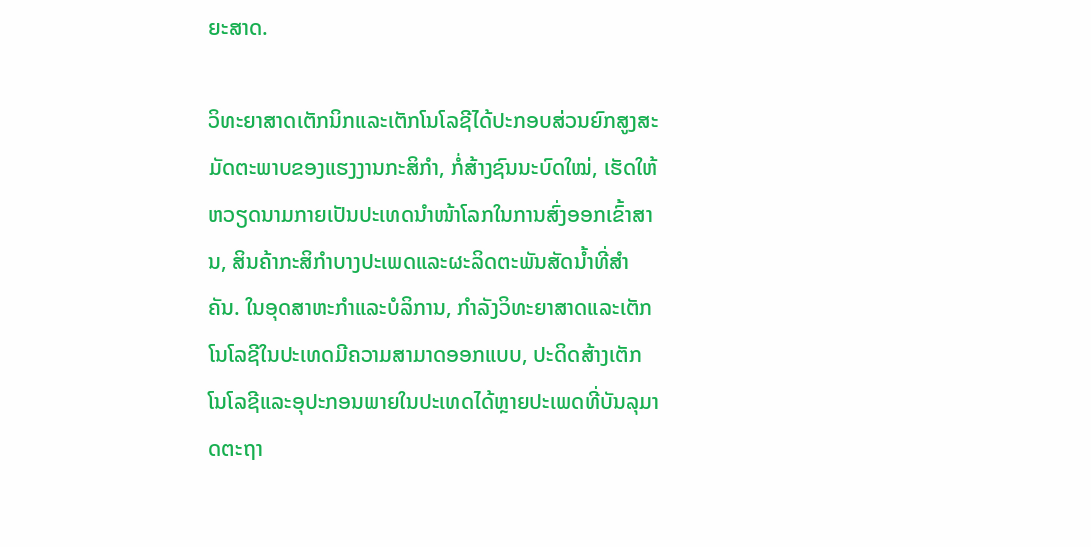ຍະສາດ.

ວິທະຍາສາດເຕັກນິກແລະເຕັກໂນໂລຊີໄດ້ປະກອບສ່ວນຍົກສູງສະມັດຕະພາບຂອງແຮງງານກະສິກຳ, ກໍ່ສ້າງຊົນນະບົດໃໝ່, ເຮັດໃຫ້ຫວຽດນາມກາຍເປັນປະເທດນຳໜ້າໂລກໃນການສົ່ງອອກເຂົ້າສານ, ສິນຄ້າກະສິກຳບາງປະເພດແລະຜະລິດຕະພັນສັດນ້ຳທີ່ສຳຄັນ. ໃນອຸດສາຫະກຳແລະບໍລິການ, ກຳລັງວິທະຍາສາດແລະເຕັກໂນໂລຊີໃນປະເທດມີຄວາມສາມາດອອກແບບ, ປະດິດສ້າງເຕັກໂນໂລຊີແລະອຸປະກອນພາຍໃນປະເທດໄດ້ຫຼາຍປະເພດທີ່ບັນລຸມາດຕະຖາ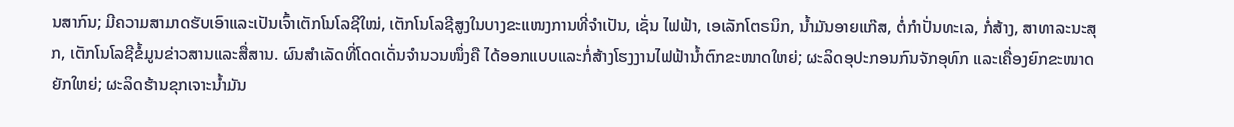ນສາກົນ; ມີຄວາມສາມາດຮັບເອົາແລະເປັນເຈົ້າເຕັກໂນໂລຊີໃໝ່, ເຕັກໂນໂລຊີສູງໃນບາງຂະແໜງການທີ່ຈຳເປັນ, ເຊັ່ນ ໄຟຟ້າ, ເອເລັກໂຕຣນິກ, ນ້ຳມັນອາຍແກ໊ສ, ຕໍ່ກຳປັ່ນທະເລ, ກໍ່ສ້າງ, ສາທາລະນະສຸກ, ເຕັກໂນໂລຊີຂໍ້ມູນຂ່າວສານແລະສື່ສານ. ຜົນສຳເລັດທີ່ໂດດເດັ່ນຈຳນວນໜຶ່ງຄື ໄດ້ອອກແບບແລະກໍ່ສ້າງໂຮງງານໄຟຟ້ານ້ຳຕົກຂະໜາດໃຫຍ່; ຜະລິດອຸປະກອນກົນຈັກອຸທົກ ແລະເຄື່ອງຍົກຂະໜາດຍັກໃຫຍ່; ຜະລິດຮ້ານຂຸກເຈາະນ້ຳມັນ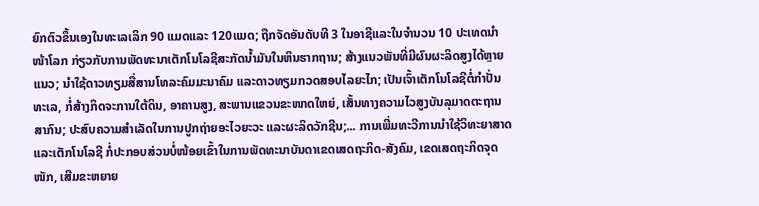ຍົກຕົວຂຶ້ນເອງໃນທະເລເລິກ 90 ແມດແລະ 120ແມດ; ຖືກຈັດອັນດັບທີ 3 ໃນອາຊີແລະໃນຈຳນວນ 10 ປະເທດນຳໜ້າໂລກ ກ່ຽວກັບການພັດທະນາເຕັກໂນໂລຊີສະກັດນ້ຳມັນໃນຫິນຮາກຖານ; ສ້າງແນວພັນທີ່ມີຜົນຜະລິດສູງໄດ້ຫຼາຍແນວ; ນຳໃຊ້ດາວທຽມສື່ສານໂທລະຄົມມະນາຄົມ ແລະດາວທຽມກວດສອບໄລຍະໄກ; ເປັນເຈົ້າເຕັກໂນໂລຊີຕໍ່ກຳປັ່ນທະເລ, ກໍ່ສ້າງກິດຈະການໃຕ້ດິນ, ອາຄານສູງ, ສະພານແຂວນຂະໜາດໃຫຍ່, ເສັ້ນທາງຄວາມໄວສູງບັນລຸມາດຕະຖານສາກົນ; ປະສົບຄວາມສຳເລັດໃນການປູກຖ່າຍອະໄວຍະວະ ແລະຜະລິດວັກຊີນ;... ການເພີ່ມທະວີການນຳໃຊ້ວິທະຍາສາດແລະເຕັກໂນໂລຊີ ກໍ່ປະກອບສ່ວນບໍ່ໜ້ອຍເຂົ້າໃນການພັດທະນາບັນດາເຂດເສດຖະກິດ-ສັງຄົມ, ເຂດເສດຖະກິດຈຸດໜັກ, ເສີມຂະຫຍາຍ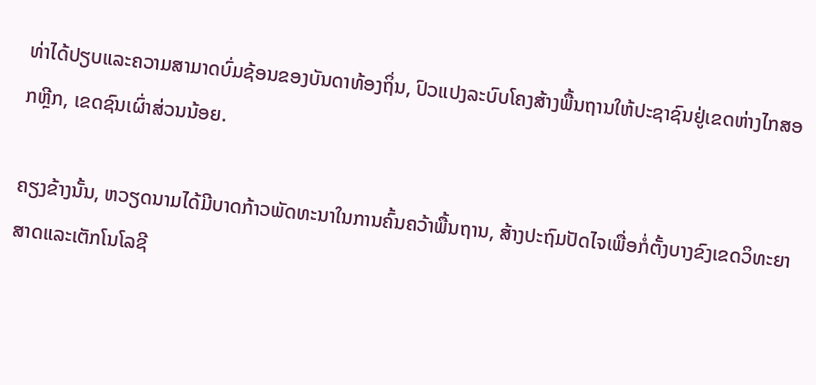ທ່າໄດ້ປຽບແລະຄວາມສາມາດບົ່ມຊ້ອນຂອງບັນດາທ້ອງຖິ່ນ, ປົວແປງລະບົບໂຄງສ້າງພື້ນຖານໃຫ້ປະຊາຊົນຢູ່ເຂດຫ່າງໄກສອກຫຼີກ, ເຂດຊົນເຜົ່າສ່ວນນ້ອຍ.

ຄຽງຂ້າງນັ້ນ, ຫວຽດນາມໄດ້ມີບາດກ້າວພັດທະນາໃນການຄົ້ນຄວ້າພື້ນຖານ, ສ້າງປະຖົມປັດໄຈເພື່ອກໍ່ຕັ້ງບາງຂົງເຂດວິທະຍາສາດແລະເຕັກໂນໂລຊີ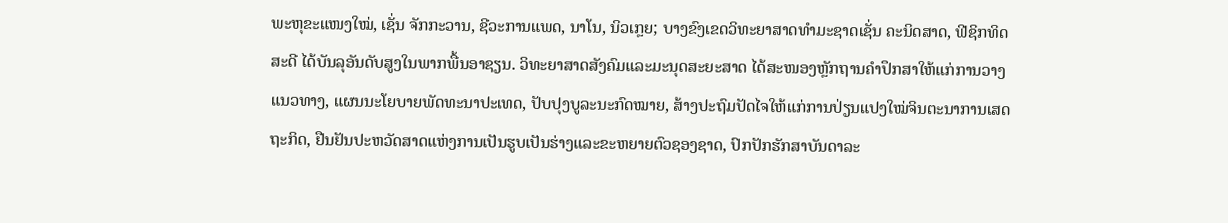ພະຫຸຂະແໜງໃໝ່, ເຊັ່ນ ຈັກກະວານ, ຊີວະການແພດ, ນາໂນ, ນິວເກຼຍ; ບາງຂົງເຂດວິທະຍາສາດທຳມະຊາດເຊັ່ນ ຄະນິດສາດ, ຟີຊິກທິດສະດີ ໄດ້ບັນລຸອັນດັບສູງໃນພາກພື້ນອາຊຽນ. ວິທະຍາສາດສັງຄົມແລະມະນຸດສະຍະສາດ ໄດ້ສະໜອງຫຼັກຖານຄຳປຶກສາໃຫ້ແກ່ການວາງແນວທາງ, ແຜນນະໂຍບາຍພັດທະນາປະເທດ, ປັບປຸງບູລະນະກົດໝາຍ, ສ້າງປະຖົມປັດໄຈໃຫ້ແກ່ການປ່ຽນແປງໃໝ່ຈິນຕະນາການເສດຖະກິດ, ຢືນຢັນປະຫວັດສາດແຫ່ງການເປັນຮູບເປັນຮ່າງແລະຂະຫຍາຍຕົວຊອງຊາດ, ປົກປັກຮັກສາບັນດາລະ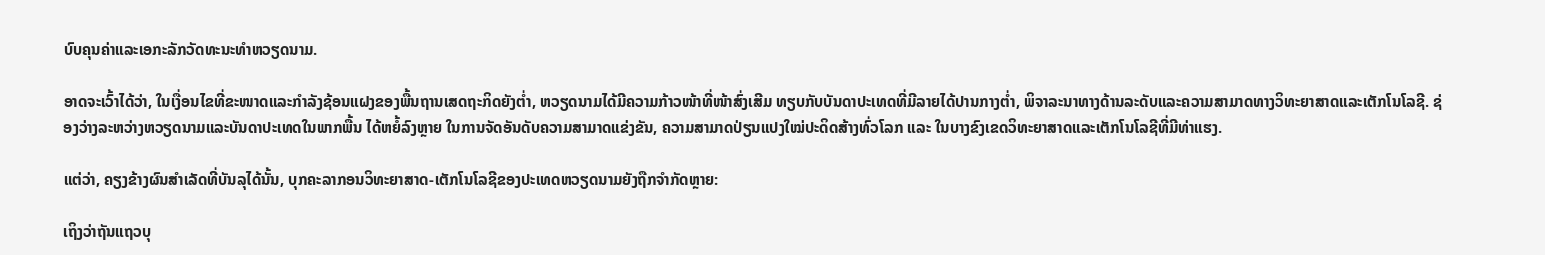ບົບຄຸນຄ່າແລະເອກະລັກວັດທະນະທຳຫວຽດນາມ.

ອາດຈະເວົ້າໄດ້ວ່າ, ໃນເງື່ອນໄຂທີ່ຂະໜາດແລະກຳລັງຊ້ອນແຝງຂອງພື້ນຖານເສດຖະກິດຍັງຕ່ຳ, ຫວຽດນາມໄດ້ມີຄວາມກ້າວໜ້າທີ່ໜ້າສົ່ງເສີມ ທຽບກັບບັນດາປະເທດທີ່ມີລາຍໄດ້ປານກາງຕ່ຳ, ພິຈາລະນາທາງດ້ານລະດັບແລະຄວາມສາມາດທາງວິທະຍາສາດແລະເຕັກໂນໂລຊີ. ຊ່ອງວ່າງລະຫວ່າງຫວຽດນາມແລະບັນດາປະເທດໃນພາກພື້ນ ໄດ້ຫຍໍ້ລົງຫຼາຍ ໃນການຈັດອັນດັບຄວາມສາມາດແຂ່ງຂັນ, ຄວາມສາມາດປ່ຽນແປງໃໝ່ປະດິດສ້າງທົ່ວໂລກ ແລະ ໃນບາງຂົງເຂດວິທະຍາສາດແລະເຕັກໂນໂລຊີທີ່ມີທ່າແຮງ.

ແຕ່ວ່າ, ຄຽງຂ້າງຜົນສຳເລັດທີ່ບັນລຸໄດ້ນັ້ນ, ບຸກຄະລາກອນວິທະຍາສາດ-ເຕັກໂນໂລຊີຂອງປະເທດຫວຽດນາມຍັງຖືກຈຳກັດຫຼາຍ:

ເຖິງວ່າຖັນແຖວບຸ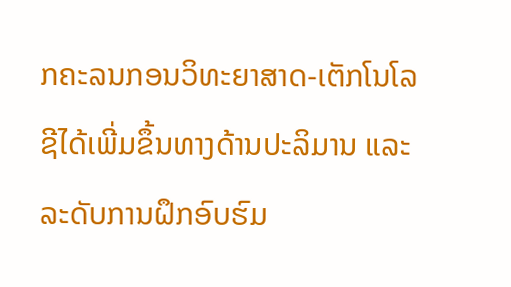ກຄະລນກອນວິທະຍາສາດ-ເຕັກໂນໂລຊີໄດ້ເພີ່ມຂຶ້ນທາງດ້ານປະລິມານ ແລະລະດັບການຝຶກອົບຮົມ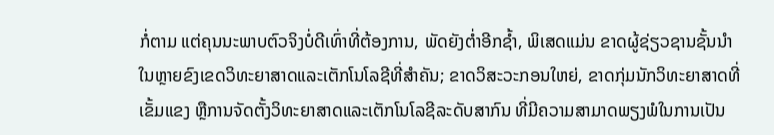ກໍ່ຕາມ ແຕ່ຄຸນນະພາບຕົວຈິງບໍ່ດີເທົ່າທີ່ຕ້ອງການ, ພັດຍັງຕ່ຳອີກຊ້ຳ, ພິເສດແມ່ນ ຂາດຜູ້ຊ່ຽວຊານຊັ້ນນຳໃນຫຼາຍຂົງເຂດວິທະຍາສາດແລະເຕັກໂນໂລຊີທີ່ສຳຄັນ; ຂາດວິສະວະກອນໃຫຍ່, ຂາດກຸ່ມນັກວິທະຍາສາດທີ່ເຂັ້ມແຂງ ຫຼືການຈັດຕັ້ງວິທະຍາສາດແລະເຕັກໂນໂລຊີລະດັບສາກົນ ທີ່ມີຄວາມສາມາດພຽງພໍໃນການເປັນ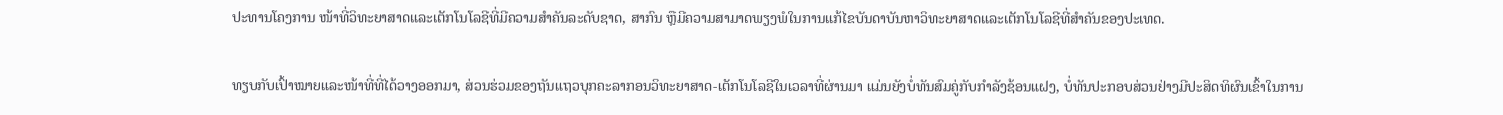ປະທານໂຄງການ ໜ້າທີ່ວິທະຍາສາດແລະເຕັກໂນໂລຊີທີ່ມີຄວາມສຳຄັນລະດັບຊາດ, ສາກົນ ຫຼືມີຄວາມສາມາດພຽງພໍໃນການແກ້ໄຂບັນດາບັນຫາວິທະຍາສາດແລະເຕັກໂນໂລຊີທີ່ສຳຄັນຂອງປະເທດ.

ທຽບກັບເປົ້າໝາຍແລະໜ້າທີ່ທີ່ໄດ້ວາງອອກມາ, ສ່ວນຮ່ວມຂອງຖັນແຖວບຸກຄະລາກອນວິທະຍາສາດ-ເຕັກໂນໂລຊີໃນເວລາທີ່ຜ່ານມາ ແມ່ນຍັງບໍ່ທັນສົມຄູ່ກັບກຳລັງຊ້ອນແຝງ, ບໍ່ທັນປະກອບສ່ວນຢ່າງມີປະສິດທິຜົນເຂົ້າໃນການ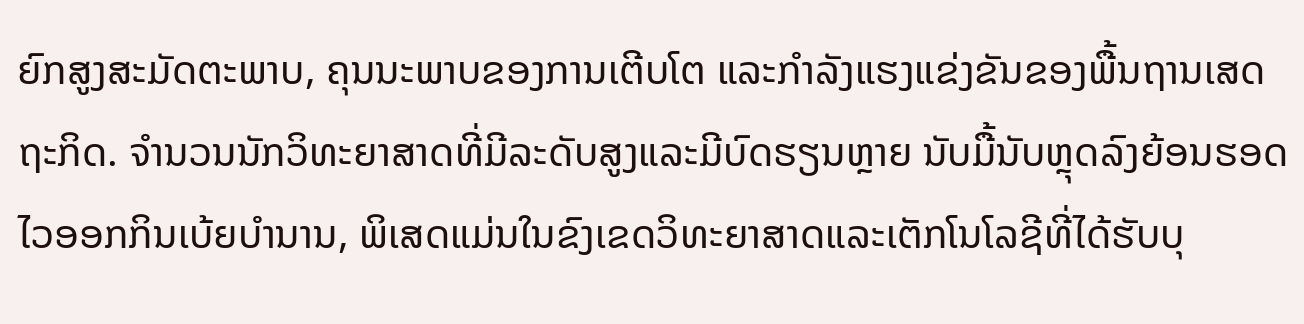ຍົກສູງສະມັດຕະພາບ, ຄຸນນະພາບຂອງການເຕີບໂຕ ແລະກຳລັງແຮງແຂ່ງຂັນຂອງພື້ນຖານເສດຖະກິດ. ຈຳນວນນັກວິທະຍາສາດທີ່ມີລະດັບສູງແລະມີບົດຮຽນຫຼາຍ ນັບມື້ນັບຫຼຸດລົງຍ້ອນຮອດໄວອອກກິນເບ້ຍບຳນານ, ພິເສດແມ່ນໃນຂົງເຂດວິທະຍາສາດແລະເຕັກໂນໂລຊີທີ່ໄດ້ຮັບບຸ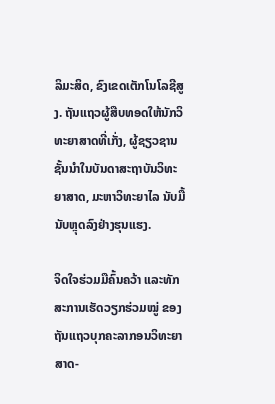ລິມະສິດ, ຂົງເຂດເຕັກໂນໂລຊີສູງ. ຖັນແຖວຜູ້ສືບທອດໃຫ້ນັກວິທະຍາສາດທີ່ເກັ່ງ, ຜູ້ຊຽວຊານຊັ້ນນຳໃນບັນດາສະຖາບັນວິທະຍາສາດ, ມະຫາວິທະຍາໄລ ນັບມື້ນັບຫຼຸດລົງຢ່າງຮຸນແຮງ.

ຈິດໃຈຮ່ວມມືຄົ້ນຄວ້າ ແລະທັກສະການເຮັດວຽກຮ່ວມໝູ່ ຂອງຖັນແຖວບຸກຄະລາກອນວິທະຍາສາດ-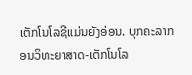ເຕັກໂນໂລຊີແມ່ນຍັງອ່ອນ. ບຸກຄະລາກອນວິທະຍາສາດ-ເຕັກໂນໂລ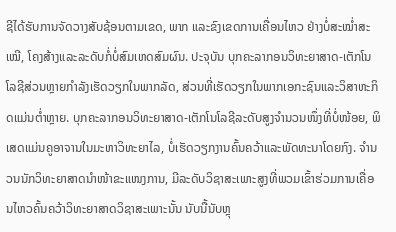ຊີໄດ້ຮັບການຈັດວາງສັບຊ້ອນຕາມເຂດ, ພາກ ແລະຂົງເຂດການເຄື່ອນໄຫວ ຢ່າງບໍ່ສະໝ່ຳສະເໝີ, ໂຄງສ້າງແລະລະດັບກໍ່ບໍ່ສົມເຫດສົມຜົນ. ປະຈຸບັນ ບຸກຄະລາກອນວິທະຍາສາດ-ເຕັກໂນໂລຊີສ່ວນຫຼາຍກຳລັງເຮັດວຽກໃນພາກລັດ, ສ່ວນທີ່ເຮັດວຽກໃນພາກເອກະຊົນແລະວິສາຫະກິດແມ່ນຕ່ຳຫຼາຍ. ບຸກຄະລາກອນວິທະຍາສາດ-ເຕັກໂນໂລຊີລະດັບສູງຈຳນວນໜຶ່ງທີ່ບໍ່ໜ້ອຍ, ພິເສດແມ່ນຄູອາຈານໃນມະຫາວິທະຍາໄລ, ບໍ່ເຮັດວຽກງານຄົ້ນຄວ້າແລະພັດທະນາໂດຍກົງ. ຈຳນວນນັກວິທະຍາສາດນຳໜ້າຂະແໜງການ, ມີລະດັບວິຊາສະເພາະສູງທີ່ພວມເຂົ້າຮ່ວມການເຄື່ອນໄຫວຄົ້ນຄວ້າວິທະຍາສາດວິຊາສະເພາະນັ້ນ ນັບນື້ນັບຫຼຸ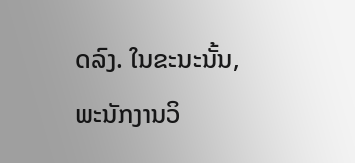ດລົງ. ໃນຂະນະນັ້ນ, ພະນັກງານວິ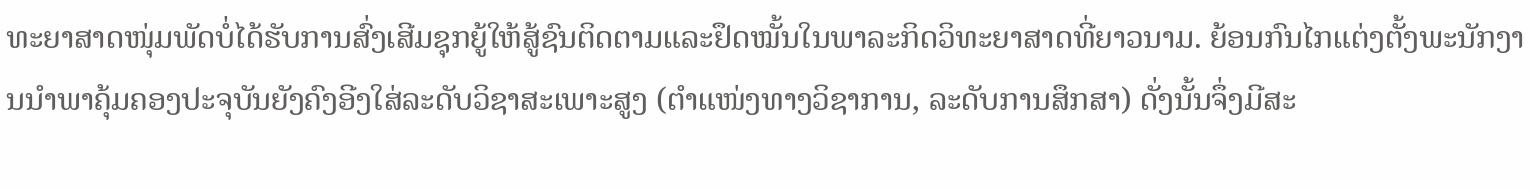ທະຍາສາດໜຸ່ມພັດບໍ່ໄດ້ຮັບການສົ່ງເສີມຊຸກຍູ້ໃຫ້ສູ້ຊົນຕິດຕາມແລະຢຶດໝັ້ນໃນພາລະກິດວິທະຍາສາດທີ່ຍາວນາມ. ຍ້ອນກົນໄກແຕ່ງຕັ້ງພະນັກງານນຳພາຄຸ້ມຄອງປະຈຸບັນຍັງຄົງອີງໃສ່ລະດັບວິຊາສະເພາະສູງ (ຕຳແໜ່ງທາງວິຊາການ, ລະດັບການສຶກສາ) ດັ່ງນັ້ນຈຶ່ງມີສະ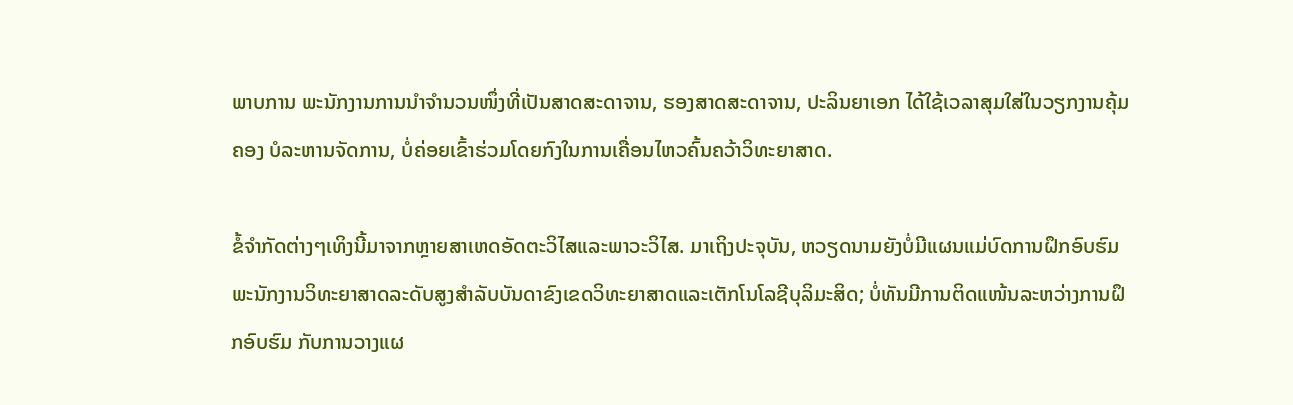ພາບການ ພະນັກງານການນຳຈຳນວນໜຶ່ງທີ່ເປັນສາດສະດາຈານ, ຮອງສາດສະດາຈານ, ປະລິນຍາເອກ ໄດ້ໃຊ້ເວລາສຸມໃສ່ໃນວຽກງານຄຸ້ມຄອງ ບໍລະຫານຈັດການ, ບໍ່ຄ່ອຍເຂົ້າຮ່ວມໂດຍກົງໃນການເຄື່ອນໄຫວຄົ້ນຄວ້າວິທະຍາສາດ.

ຂໍ້ຈຳກັດຕ່າງໆເທິງນີ້ມາຈາກຫຼາຍສາເຫດອັດຕະວິໄສແລະພາວະວິໄສ. ມາເຖິງປະຈຸບັນ, ຫວຽດນາມຍັງບໍ່ມີແຜນແມ່ບົດການຝຶກອົບຮົມພະນັກງານວິທະຍາສາດລະດັບສູງສຳລັບບັນດາຂົງເຂດວິທະຍາສາດແລະເຕັກໂນໂລຊີບຸລິມະສິດ; ບໍ່ທັນມີການຕິດແໜ້ນລະຫວ່າງການຝຶກອົບຮົມ ກັບການວາງແຜ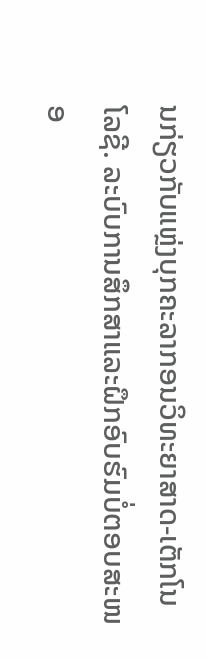ນກ່ຽວກັບແຫຼ່ງບຸກຄະລາກອນວິທະຍາສາດ-ເຕັກໂນໂລຊີ. ລະບົບການສຶກສາແລະຝຶກອົບຮົມບໍ່ຕອບສະໜອ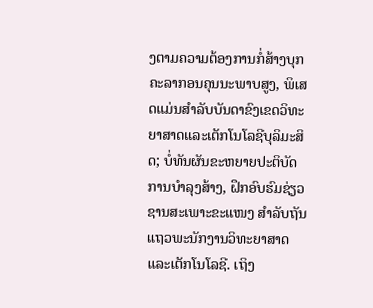ງຕາມຄວາມຕ້ອງການກໍ່ສ້າງບຸກຄະລາກອນຄຸນນະພາບສູງ, ພິເສດແມ່ນສຳລັບບັນດາຂົງເຂດວິທະຍາສາດແລະເຕັກໂນໂລຊີບຸລິມະສິດ; ບໍ່ທັນຜັນຂະຫຍາຍປະຕິບັດການບຳລຸງສ້າງ, ຝຶກອົບຮົມຊ່ຽວຊານສະເພາະຂະແໜງ ສຳລັບຖັນແຖວພະນັກງານວິທະຍາສາດແລະເຕັກໂນໂລຊີ. ເຖິງ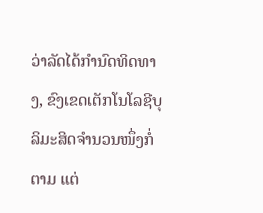ວ່າລັດໄດ້ກຳນົດທິດທາງ, ຂົງເຂດເຕັກໂນໂລຊີບຸລິມະສິດຈຳນວນໜຶ່ງກໍ່ຕາມ ແຕ່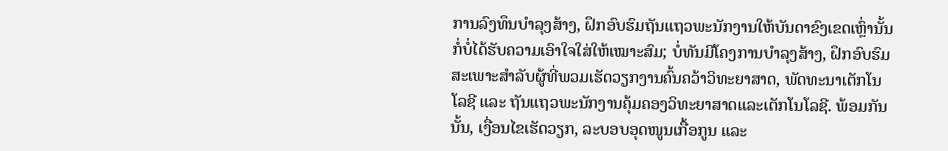ການລົງທຶນບຳລຸງສ້າງ, ຝຶກອົບຮົມຖັນແຖວພະນັກງານໃຫ້ບັນດາຂົງເຂດເຫຼົ່ານັ້ນ ກໍ່ບໍ່ໄດ້ຮັບຄວາມເອົາໃຈໃສ່ໃຫ້ເໝາະສົມ; ບໍ່ທັນມີໂຄງການບຳລຸງສ້າງ, ຝຶກອົບຮົມສະເພາະສຳລັບຜູ້ທີ່ພວມເຮັດວຽກງານຄົ້ນຄວ້າວິທະຍາສາດ, ພັດທະນາເຕັກໂນໂລຊີ ແລະ ຖັນແຖວພະນັກງານຄຸ້ມຄອງວິທະຍາສາດແລະເຕັກໂນໂລຊີ. ພ້ອມກັນນັ້ນ, ເງື່ອນໄຂເຮັດວຽກ, ລະບອບອຸດໜູນເກື້ອກູນ ແລະ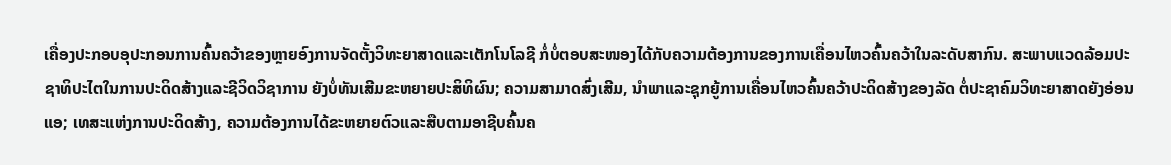ເຄື່ອງປະກອບອຸປະກອນການຄົ້ນຄວ້າຂອງຫຼາຍອົງການຈັດຕັ້ງວິທະຍາສາດແລະເຕັກໂນໂລຊີ ກໍ່ບໍ່ຕອບສະໜອງໄດ້ກັບຄວາມຕ້ອງການຂອງການເຄື່ອນໄຫວຄົ້ນຄວ້າໃນລະດັບສາກົນ. ສະພາບແວດລ້ອມປະຊາທິປະໄຕໃນການປະດິດສ້າງແລະຊີວິດວິຊາການ ຍັງບໍ່ທັນເສີມຂະຫຍາຍປະສິທິຜົນ; ຄວາມສາມາດສົ່ງເສີມ, ນຳພາແລະຊຸກຍູ້ການເຄື່ອນໄຫວຄົ້ນຄວ້າປະດິດສ້າງຂອງລັດ ຕໍ່ປະຊາຄົມວິທະຍາສາດຍັງອ່ອນແອ; ເທສະແຫ່ງການປະດິດສ້າງ, ຄວາມຕ້ອງການໄດ້ຂະຫຍາຍຕົວແລະສືບຕາມອາຊີບຄົ້ນຄ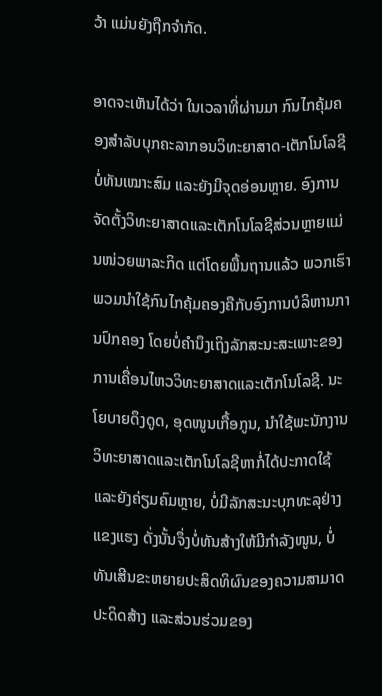ວ້າ ແມ່ນຍັງຖືກຈຳກັດ.

ອາດຈະເຫັນໄດ້ວ່າ ໃນເວລາທີ່ຜ່ານມາ ກົນໄກຄຸ້ມຄອງສຳລັບບຸກຄະລາກອນວິທະຍາສາດ-ເຕັກໂນໂລຊີບໍ່ທັນເໝາະສົມ ແລະຍັງມີຈຸດອ່ອນຫຼາຍ. ອົງການຈັດຕັ້ງວິທະຍາສາດແລະເຕັກໂນໂລຊີສ່ວນຫຼາຍແມ່ນໜ່ວຍພາລະກິດ ແຕ່ໂດຍພື້ນຖານແລ້ວ ພວກເຮົາພວມນຳໃຊ້ກົນໄກຄຸ້ມຄອງຄືກັບອົງການບໍລິຫານການປົກຄອງ ໂດຍບໍ່ຄຳນຶງເຖິງລັກສະນະສະເພາະຂອງການເຄື່ອນໄຫວວິທະຍາສາດແລະເຕັກໂນໂລຊີ. ນະໂຍບາຍດຶງດູດ, ອຸດໜູນເກື້ອກູນ, ນຳໃຊ້ພະນັກງານວິທະຍາສາດແລະເຕັກໂນໂລຊີຫາກໍ່ໄດ້ປະກາດໃຊ້ ແລະຍັງຄ່ຽມຄົມຫຼາຍ, ບໍ່ມີລັກສະນະບຸກທະລຸຢ່າງແຂງແຮງ ດັ່ງນັ້ນຈຶ່ງບໍ່ທັນສ້າງໃຫ້ມີກຳລັງໜູນ, ບໍ່ທັນເສີນຂະຫຍາຍປະສິດທິຜົນຂອງຄວາມສາມາດປະດິດສ້າງ ແລະສ່ວນຮ່ວມຂອງ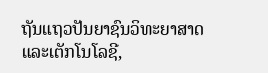ຖັນແຖວປັນຍາຊົນວິທະຍາສາດແລະເຕັກໂນໂລຊີ,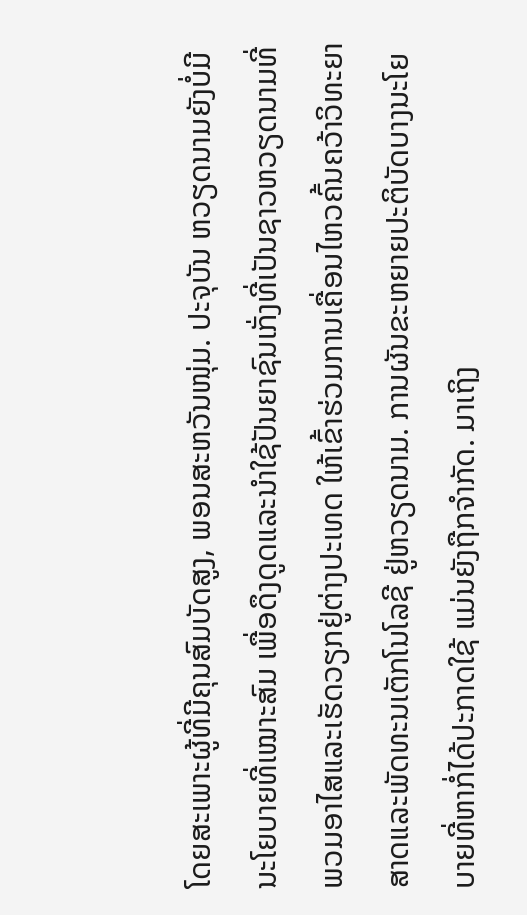ໂດຍສະເພາະຜູ້ທີ່ມີຄຸນສົມບັດສູງ, ພອນສະຫວັນໜຸ່ມ. ປະຈຸບັນ ຫວຽດນາມຍັງບໍ່ມີນະໂຍບາຍທີ່ເໝາະສົມ ເພື່ອດຶງດູດແລະນຳໃຊ້ປັນຍາຊົນເກັ່ງທີ່ເປັນຊາວຫວຽດນາມທີ່ພວມອາໄສແລະເຮັດວຽກຢູ່ຕ່າງປະເທດ ໃຫ້ເຂົ້າຮ່ວມການເຄື່ອນໄຫວຄົ້ນຄວ້າວິທະຍາສາດແລະພັດທະນເຕັກໂນໂລຊີ ຢູ່ຫວຽດນາມ. ການຜັນຂະຫຍາຍປະຕິບັດບາງນະໂຍບາຍທີ່ຫາກໍ່ໄດ້ປະກາດໃຊ້ ແມ່ນຍັງຖືກຈຳກັດ. ມາເຖິງ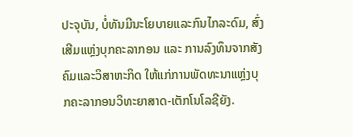ປະຈຸບັນ, ບໍ່ທັນມີນະໂຍບາຍແລະກົນໄກລະດົມ, ສົ່ງເສີມແຫຼ່ງບຸກຄະລາກອນ ແລະ ການລົງທຶນຈາກສັງຄົມແລະວິສາຫະກິດ ໃຫ້ແກ່ການພັດທະນາແຫຼ່ງບຸກຄະລາກອນວິທະຍາສາດ-ເຕັກໂນໂລຊີຍັງ.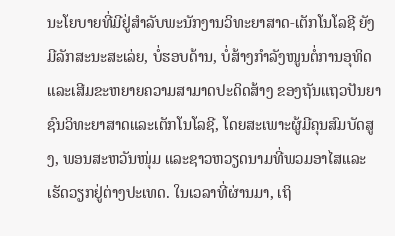ນະໂຍບາຍທີ່ມີຢູ່ສຳລັບພະນັກງານວິທະຍາສາດ-ເຕັກໂນໂລຊີ ຍັງມີລັກສະນະສະເລ່ຍ, ບໍ່ຮອບດ້ານ, ບໍ່ສ້າງກຳລັງໜູນຕໍ່ການອຸທິດແລະເສີມຂະຫຍາຍຄວາມສາມາດປະດິດສ້າງ ຂອງຖັນແຖວປັນຍາຊົນວິທະຍາສາດແລະເຕັກໂນໂລຊີ, ໂດຍສະເພາະຜູ້ມີຄຸນສົມບັດສູງ, ພອນສະຫວັນໜຸ່ມ ແລະຊາວຫວຽດນາມທີ່ພວມອາໄສແລະເຮັດວຽກຢູ່ຕ່າງປະເທດ. ໃນເວລາທີ່ຜ່ານມາ, ເຖິ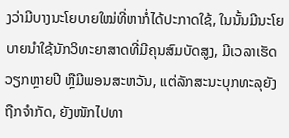ງວ່າມີບາງນະໂຍບາຍໃໝ່ທີ່ຫາກໍ່ໄດ້ປະກາດໃຊ້, ໃນນັ້ນມີນະໂຍບາຍນຳໃຊ້ນັກວິທະຍາສາດທີ່ມີຄຸນສົມບັດສູງ, ມີເວລາເຮັດວຽກຫຼາຍປີ ຫຼືມີພອນສະຫວັນ, ແຕ່ລັກສະນະບຸກທະລຸຍັງຖືກຈຳກັດ, ຍັງໜັກໄປທາ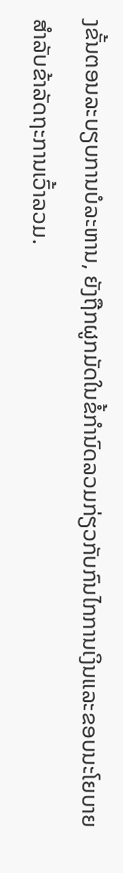ງຂັ້ນຕອນລະບຽບການບໍລະຫານ, ຍັງຖືກຜູກມັດໃນຂໍ້ກຳນົດລວມກ່ຽວກັບກົນໄກການເງິນແລະຂອບນະໂຍບາຍ ສຳລັບຂ້າລັດຖະການເວົ້າລວມ.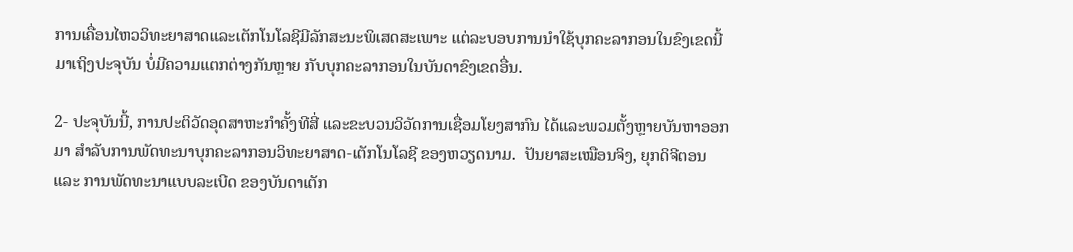ການເຄື່ອນໄຫວວິທະຍາສາດແລະເຕັກໂນໂລຊີມີລັກສະນະພິເສດສະເພາະ ແຕ່ລະບອບການນຳໃຊ້ບຸກຄະລາກອນໃນຂົງເຂດນີ້ ມາເຖິງປະຈຸບັນ ບໍ່ມີຄວາມແຕກຕ່າງກັນຫຼາຍ ກັບບຸກຄະລາກອນໃນບັນດາຂົງເຂດອື່ນ.

2- ປະຈຸບັນນີ້, ການປະຕິວັດອຸດສາຫະກຳຄັ້ງທີສີ່ ແລະຂະບວນວິວັດການເຊື່ອມໂຍງສາກົນ ໄດ້ແລະພວມຕັ້ງຫຼາຍບັນຫາອອກມາ ສຳລັບການພັດທະນາບຸກຄະລາກອນວິທະຍາສາດ-ເຕັກໂນໂລຊີ ຂອງຫວຽດນາມ.  ປັນຍາສະເໝືອນຈິງ, ຍຸກດິຈີຕອນ ແລະ ການພັດທະນາແບບລະເບີດ ຂອງບັນດາເຕັກ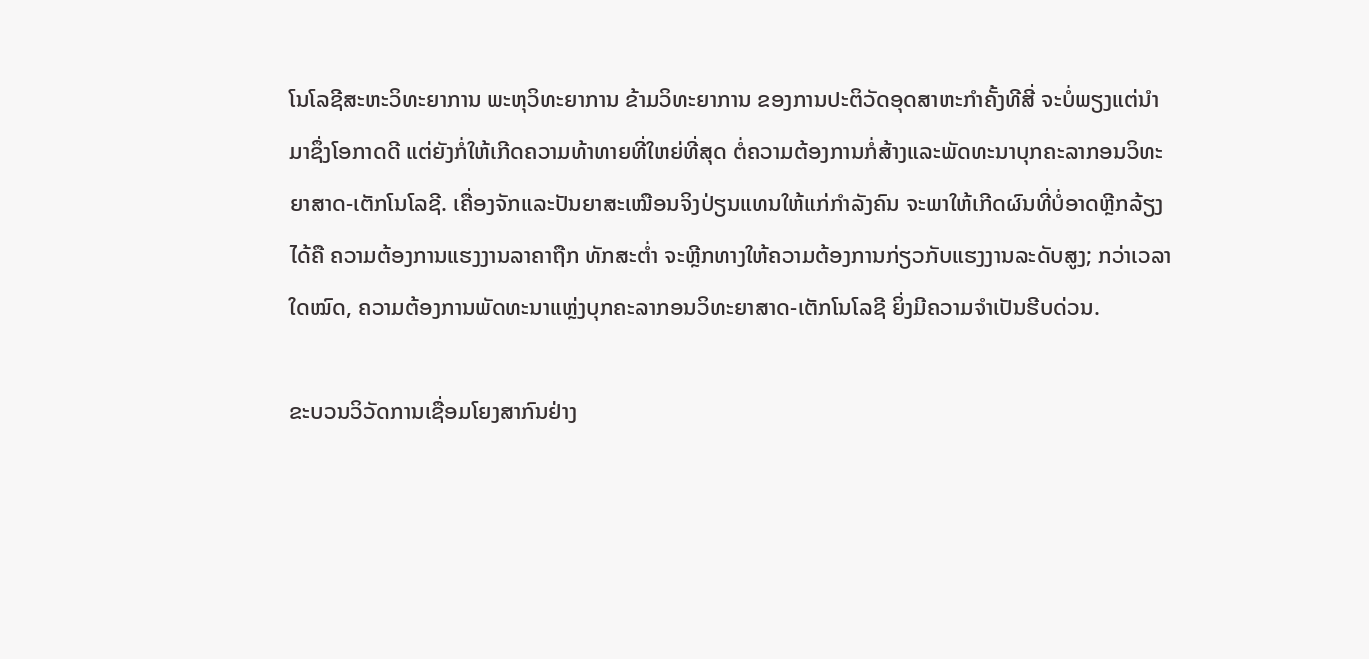ໂນໂລຊີສະຫະວິທະຍາການ ພະຫຸວິທະຍາການ ຂ້າມວິທະຍາການ ຂອງການປະຕິວັດອຸດສາຫະກຳຄັ້ງທີສີ່ ຈະບໍ່ພຽງແຕ່ນຳມາຊຶ່ງໂອກາດດີ ແຕ່ຍັງກໍ່ໃຫ້ເກີດຄວາມທ້າທາຍທີ່ໃຫຍ່ທີ່ສຸດ ຕໍ່ຄວາມຕ້ອງການກໍ່ສ້າງແລະພັດທະນາບຸກຄະລາກອນວິທະຍາສາດ-ເຕັກໂນໂລຊີ. ເຄື່ອງຈັກແລະປັນຍາສະເໝືອນຈິງປ່ຽນແທນໃຫ້ແກ່ກຳລັງຄົນ ຈະພາໃຫ້ເກີດຜົນທີ່ບໍ່ອາດຫຼີກລ້ຽງໄດ້ຄື ຄວາມຕ້ອງການແຮງງານລາຄາຖືກ ທັກສະຕ່ຳ ຈະຫຼີກທາງໃຫ້ຄວາມຕ້ອງການກ່ຽວກັບແຮງງານລະດັບສູງ; ກວ່າເວລາໃດໝົດ, ຄວາມຕ້ອງການພັດທະນາແຫຼ່ງບຸກຄະລາກອນວິທະຍາສາດ-ເຕັກໂນໂລຊີ ຍິ່ງມີຄວາມຈຳເປັນຮີບດ່ວນ.

ຂະບວນວິວັດການເຊື່ອມໂຍງສາກົນຢ່າງ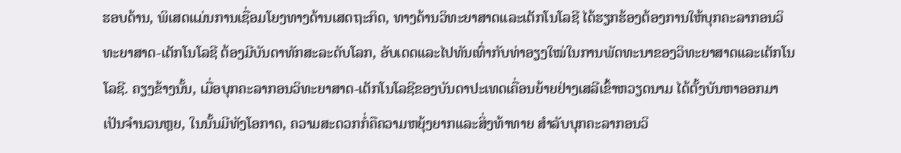ຮອບດ້ານ, ພິເສດແມ່ນການເຊື່ອມໂຍງທາງດ້ານເສດຖະກິດ, ທາງດ້ານວິທະຍາສາດແລະເຕັກໂນໂລຊີ ໄດ້ຮຽກຮ້ອງຕ້ອງການໃຫ້ບຸກຄະລາກອນວິທະຍາສາດ-ເຕັກໂນໂລຊີ ຕ້ອງມີບັນດາທັກສະລະດັບໂລກ, ອັບເດດແລະໄປທັນເທົ່າກັບທ່າອຽງໃໝ່ໃນການພັດທະນາຂອງວິທະຍາສາດແລະເຕັກໂນໂລຊີ. ຄຽງຂ້າງນັ້ນ, ເມື່ອບຸກຄະລາກອນວິທະຍາສາດ-ເຕັກໂນໂລຊີຂອງບັນດາປະເທດເຄື່ອນຍ້າຍຢ່າງເສລີເຂົ້າຫວຽດນາມ ໄດ້ຕັ້ງບັນຫາອອກມາເປັນຈຳນວນຫຼຍ, ໃນນັ້ນມີທັງໂອກາດ, ຄວາມສະດວກກໍ່ຄືຄວາມຫຍຸ້ງຍາກແລະສິ່ງທ້າທາຍ ສຳລັບບຸກຄະລາກອນວິ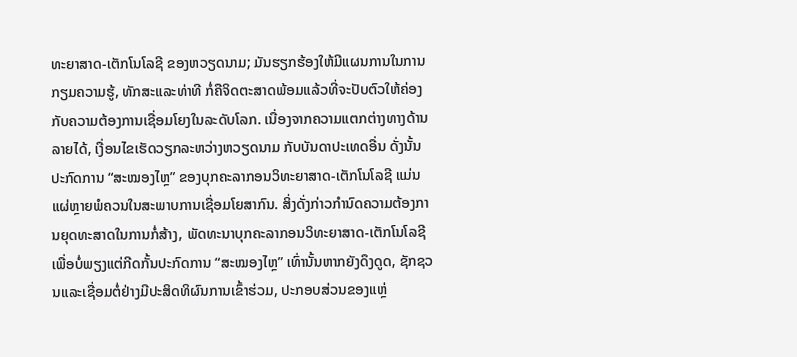ທະຍາສາດ-ເຕັກໂນໂລຊີ ຂອງຫວຽດນາມ; ມັນຮຽກຮ້ອງໃຫ້ມີແຜນການໃນການກຽມຄວາມຮູ້, ທັກສະແລະທ່າທີ ກໍ່ຄືຈິດຕະສາດພ້ອມແລ້ວທີ່ຈະປັບຕົວໃຫ້ຄ່ອງກັບຄວາມຕ້ອງການເຊື່ອມໂຍງໃນລະດັບໂລກ. ເນື່ອງຈາກຄວາມແຕກຕ່າງທາງດ້ານລາຍໄດ້, ເງື່ອນໄຂເຮັດວຽກລະຫວ່າງຫວຽດນາມ ກັບບັນດາປະເທດອື່ນ ດັ່ງນັ້ນ ປະກົດການ “ສະໝອງໄຫຼ” ຂອງບຸກຄະລາກອນວິທະຍາສາດ-ເຕັກໂນໂລຊີ ແມ່ນແຜ່ຫຼາຍພໍຄວນໃນສະພາບການເຊື່ອມໂຍສາກົນ. ສິ່ງດັ່ງກ່າວກຳນົດຄວາມຕ້ອງການຍຸດທະສາດໃນການກໍ່ສ້າງ, ພັດທະນາບຸກຄະລາກອນວິທະຍາສາດ-ເຕັກໂນໂລຊີ ເພື່ອບໍ່ພຽງແຕ່ກີດກັ້ນປະກົດການ “ສະໝອງໄຫຼ” ເທົ່ານັ້ນຫາກຍັງດຶງດູດ, ຊັກຊວນແລະເຊື່ອມຕໍ່ຢ່າງມີປະສິດທິຜົນການເຂົ້າຮ່ວມ, ປະກອບສ່ວນຂອງແຫຼ່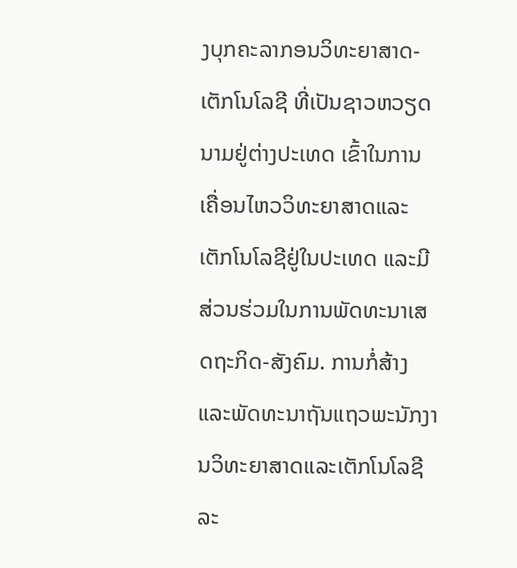ງບຸກຄະລາກອນວິທະຍາສາດ-ເຕັກໂນໂລຊີ ທີ່ເປັນຊາວຫວຽດນາມຢູ່ຕ່າງປະເທດ ເຂົ້າໃນການເຄື່ອນໄຫວວິທະຍາສາດແລະເຕັກໂນໂລຊີຢູ່ໃນປະເທດ ແລະມີສ່ວນຮ່ວມໃນການພັດທະນາເສດຖະກິດ-ສັງຄົມ. ການກໍ່ສ້າງແລະພັດທະນາຖັນແຖວພະນັກງານວິທະຍາສາດແລະເຕັກໂນໂລຊີລະ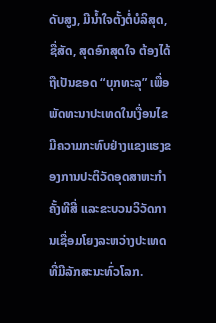ດັບສູງ, ມີນ້ຳໃຈຕັ້ງຕໍ່ບໍລິສຸດ, ຊື່ສັດ, ສຸດອົກສຸດໃຈ ຕ້ອງໄດ້ຖືເປັນຂອດ “ບຸກທະລຸ” ເພື່ອພັດທະນາປະເທດໃນເງື່ອນໄຂມີຄວາມກະທົບຢ່າງແຂງແຮງຂອງການປະຕິວັດອຸດສາຫະກຳຄັ້ງທີສີ່ ແລະຂະບວນວິວັດການເຊື່ອມໂຍງລະຫວ່າງປະເທດທີ່ມີລັກສະນະທົ່ວໂລກ.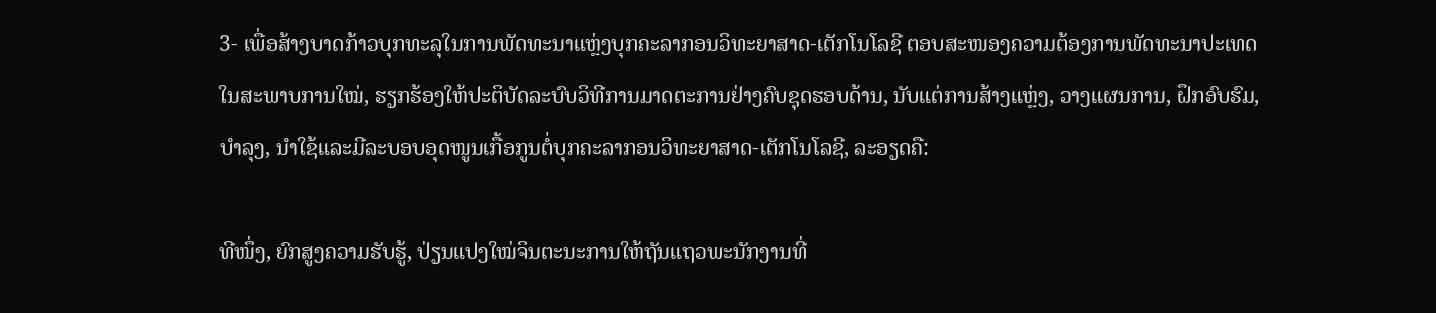3- ເພື່ອສ້າງບາດກ້າວບຸກທະລຸໃນການພັດທະນາແຫຼ່ງບຸກຄະລາກອນວິທະຍາສາດ-ເຕັກໂນໂລຊີ ຕອບສະໜອງຄວາມຕ້ອງການພັດທະນາປະເທດໃນສະພາບການໃໝ່, ຮຽກຮ້ອງໃຫ້ປະຕິບັດລະບົບວິທີການມາດຕະການຢ່າງຄົບຊຸດຮອບດ້ານ, ນັບແຕ່ການສ້າງແຫຼ່ງ, ວາງແຜນການ, ຝຶກອົບຮົມ, ບຳລຸງ, ນຳໃຊ້ແລະມີລະບອບອຸດໜູນເກື້ອກູນຕໍ່ບຸກຄະລາກອນວິທະຍາສາດ-ເຕັກໂນໂລຊີ, ລະອຽດຄື:

ທີໜຶ່ງ, ຍົກສູງຄວາມຮັບຮູ້, ປ່ຽນແປງໃໝ່ຈິນຕະນະການໃຫ້ຖັນແຖວພະນັກງານທີ່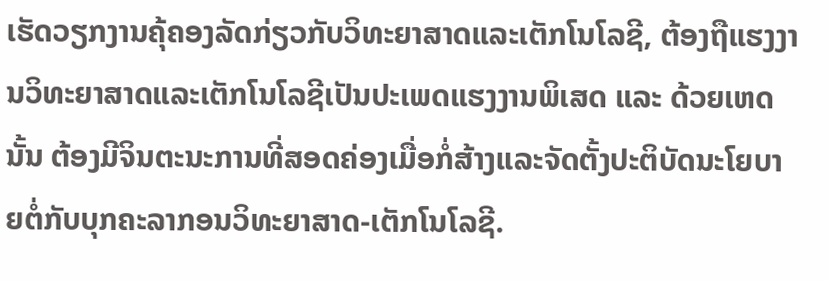ເຮັດວຽກງານຄຸ້ຄອງລັດກ່ຽວກັບວິທະຍາສາດແລະເຕັກໂນໂລຊີ, ຕ້ອງຖືແຮງງານວິທະຍາສາດແລະເຕັກໂນໂລຊີເປັນປະເພດແຮງງານພິເສດ ແລະ ດ້ວຍເຫດນັ້ນ ຕ້ອງມີຈິນຕະນະການທີ່ສອດຄ່ອງເມື່ອກໍ່ສ້າງແລະຈັດຕັ້ງປະຕິບັດນະໂຍບາຍຕໍ່ກັບບຸກຄະລາກອນວິທະຍາສາດ-ເຕັກໂນໂລຊີ.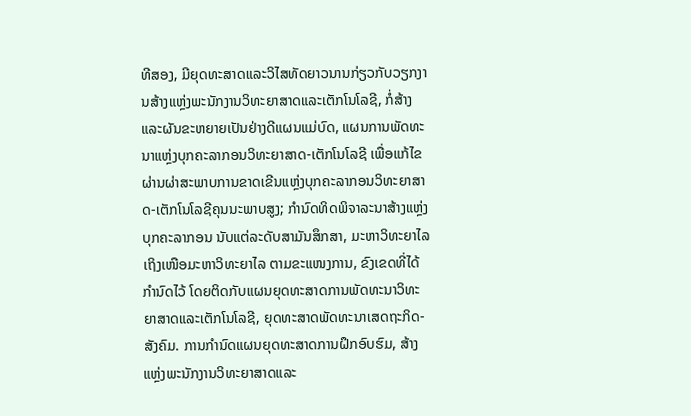ທີສອງ, ມີຍຸດທະສາດແລະວິໄສທັດຍາວນານກ່ຽວກັບວຽກງານສ້າງແຫຼ່ງພະນັກງານວິທະຍາສາດແລະເຕັກໂນໂລຊີ, ກໍ່ສ້າງແລະຜັນຂະຫຍາຍເປັນຢ່າງດີແຜນແມ່ບົດ, ແຜນການພັດທະນາແຫຼ່ງບຸກຄະລາກອນວິທະຍາສາດ-ເຕັກໂນໂລຊີ ເພື່ອແກ້ໄຂຜ່ານຜ່າສະພາບການຂາດເຂີນແຫຼ່ງບຸກຄະລາກອນວິທະຍາສາດ-ເຕັກໂນໂລຊີຄຸນນະພາບສູງ; ກຳນົດທິດພິຈາລະນາສ້າງແຫຼ່ງບຸກຄະລາກອນ ນັບແຕ່ລະດັບສາມັນສຶກສາ, ມະຫາວິທະຍາໄລ ເຖິງເໜືອມະຫາວິທະຍາໄລ ຕາມຂະແໜງການ, ຂົງເຂດທີ່ໄດ້ກຳນົດໄວ້ ໂດຍຕິດກັບແຜນຍຸດທະສາດການພັດທະນາວິທະຍາສາດແລະເຕັກໂນໂລຊີ, ຍຸດທະສາດພັດທະນາເສດຖະກິດ-ສັງຄົມ. ການກຳນົດແຜນຍຸດທະສາດການຝຶກອົບຮົມ, ສ້າງແຫຼ່ງພະນັກງານວິທະຍາສາດແລະ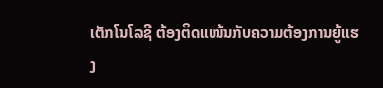ເຕັກໂນໂລຊີ ຕ້ອງຕິດແໜ້ນກັບຄວາມຕ້ອງການຍູ້ແຮງ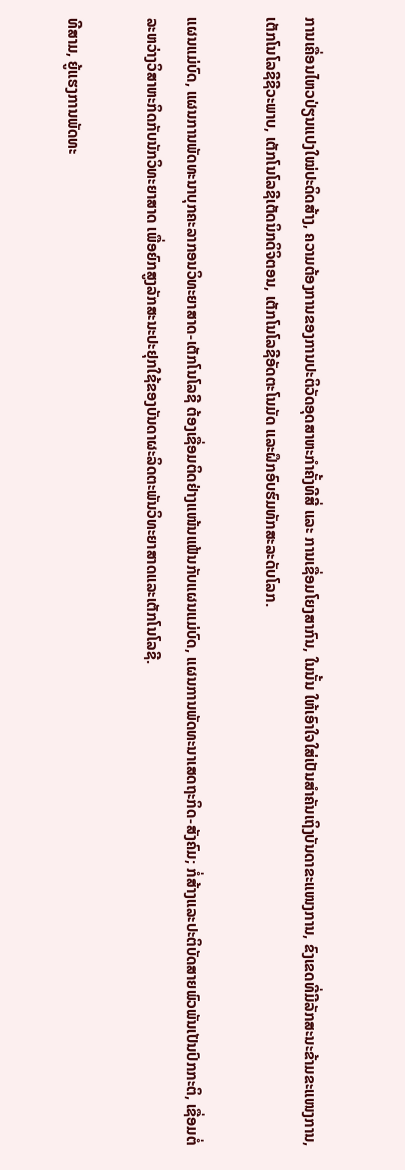ການເຄື່ອນໄຫວປ່ຽນແປງໃໝ່ປະດິດສ້າງ, ຄວາມຕ້ອງການຂອງການປະຕິວັດອຸດສາຫະກຳຄັ້ງທີສີ່ ແລະ ການເຊື່ອມໂຍງສາກົນ, ໃນນັ້ນ ໃຫ້ເອົາໃຈໃສ່ເປັນສຳຄັນເຖິງບັນດາຂະແໜງການ, ຂົງເຂດທີ່ມີລັກສະນະຂ້າມຂະແໜງການ, ເຕັກໂນໂລຊີຊີວະພາບ, ເຕັກໂນໂລຊີເຕັດນິກດິຈິຕອນ, ເຕັກໂນໂລຊີອັດຕະໂນມັດ ແລະຝຶກອົບຮົມທັກສະລະດັບໂລກ.

ແຜນແມ່ບົດ, ແຜນການພັດທະນາບຸກຄະລາກອນວິທະຍາສາດ-ເຕັກໂນໂລຊີ ຕ້ອງເຊື່ອມຕິດຢ່າງແໜ້ນແຟ້ນກັບແຜນແມ່ບົດ, ແຜນການພັດທະນາເສດຖະກິດ-ສັງຄົມ; ກໍ່ສ້າງແລະປະຕິບັດສາຍພົວພັນເປັນປົກກະຕິ, ເຊື່ອມຕໍ່ລະຫວ່າງວິສາຫະກິດກັບນັກວິທະຍາສາດ ເພື່ອຍົກສູງລັກສະນະປະຢຸກໃຊ້ຂອງບັນດາຜະລິດຕະພັນວິທະຍາສາດແລະເຕັກໂນໂລຊີ.

ທີສາມ, ຍູ້ແຮງການພັດທະ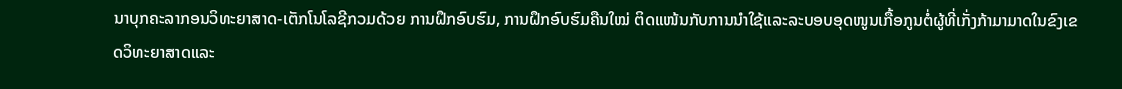ນາບຸກຄະລາກອນວິທະຍາສາດ-ເຕັກໂນໂລຊີກວມດ້ວຍ ການຝຶກອົບຮົມ, ການຝຶກອົບຮົມຄືນໃໝ່ ຕິດແໜ້ນກັບການນຳໃຊ້ແລະລະບອບອຸດໜູນເກື້ອກູນຕໍ່ຜູ້ທີ່ເກັ່ງກ້າມາມາດໃນຂົງເຂດວິທະຍາສາດແລະ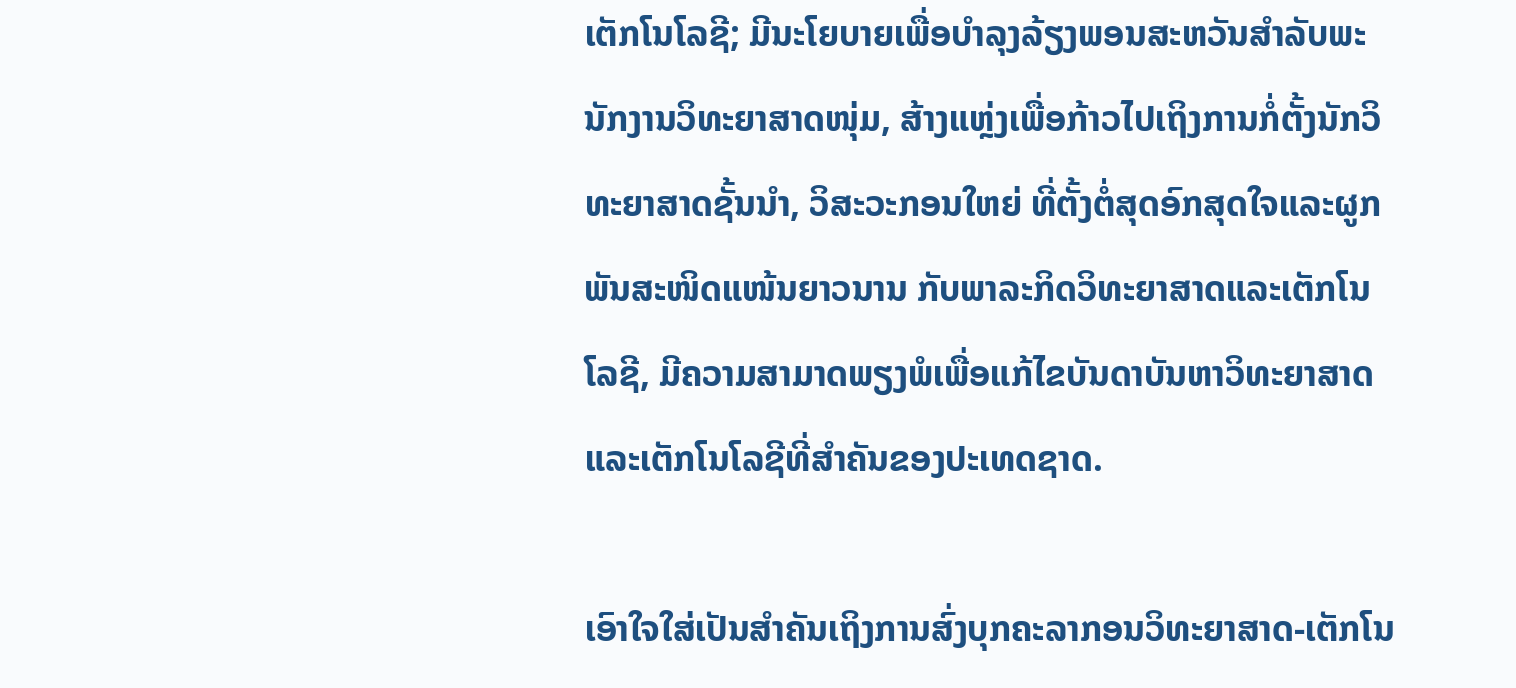ເຕັກໂນໂລຊີ; ມີນະໂຍບາຍເພື່ອບຳລຸງລ້ຽງພອນສະຫວັນສຳລັບພະນັກງານວິທະຍາສາດໜຸ່ມ, ສ້າງແຫຼ່ງເພື່ອກ້າວໄປເຖິງການກໍ່ຕັ້ງນັກວິທະຍາສາດຊັ້ນນຳ, ວິສະວະກອນໃຫຍ່ ທີ່ຕັ້ງຕໍ່ສຸດອົກສຸດໃຈແລະຜູກພັນສະໜິດແໜ້ນຍາວນານ ກັບພາລະກິດວິທະຍາສາດແລະເຕັກໂນໂລຊີ, ມີຄວາມສາມາດພຽງພໍເພື່ອແກ້ໄຂບັນດາບັນຫາວິທະຍາສາດແລະເຕັກໂນໂລຊີທີ່ສຳຄັນຂອງປະເທດຊາດ.

ເອົາໃຈໃສ່ເປັນສຳຄັນເຖິງການສົ່ງບຸກຄະລາກອນວິທະຍາສາດ-ເຕັກໂນ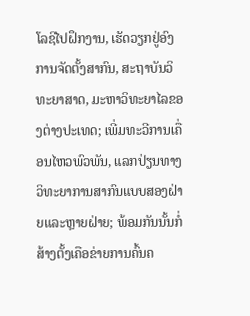ໂລຊີໄປຝຶກງານ, ເຮັດວຽກຢູ່ອົງການຈັດຕັ້ງສາກົນ, ສະຖາບັນວິທະຍາສາດ, ມະຫາວິທະຍາໄລຂອງຕ່າງປະເທດ; ເພີ່ມທະວີການເຄື່ອນໄຫວພົວພັນ, ແລກປ່ຽນທາງວິທະຍາການສາກົນແບບສອງຝ່າຍແລະຫຼາຍຝ່າຍ; ພ້ອມກັນນັ້ນກໍ່ສ້າງຕັ້ງເຄືອຂ່າຍການຄົ້ນຄ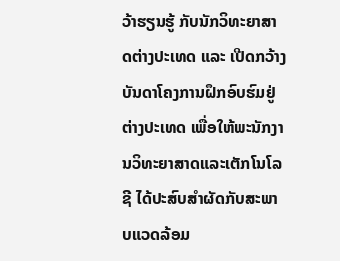ວ້າຮຽນຮູ້ ກັບນັກວິທະຍາສາດຕ່າງປະເທດ ແລະ ເປີດກວ້າງບັນດາໂຄງການຝຶກອົບຮົມຢູ່ຕ່າງປະເທດ ເພື່ອໃຫ້ພະນັກງານວິທະຍາສາດແລະເຕັກໂນໂລຊີ ໄດ້ປະສົບສຳຜັດກັບສະພາບແວດລ້ອມ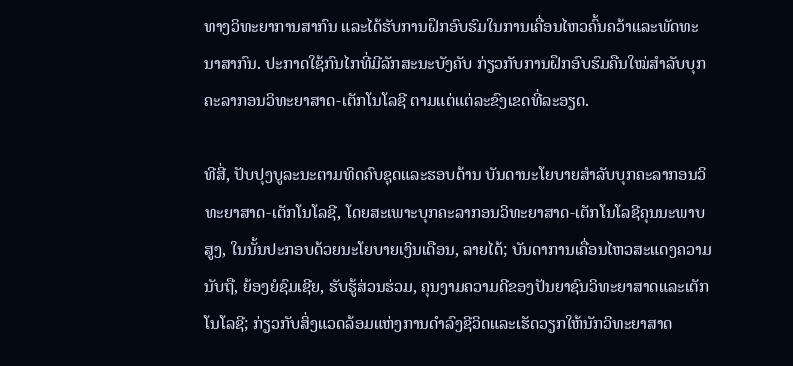ທາງວິທະຍາການສາກົນ ແລະໄດ້ຮັບການຝຶກອົບຮົມໃນການເຄື່ອນໄຫວຄົ້ນຄວ້າແລະພັດທະນາສາກົນ. ປະກາດໃຊ້ກົນໄກທີ່ມີລັກສະນະບັງຄັບ ກ່ຽວກັບການຝຶກອົບຮົມຄືນໃໝ່ສຳລັບບຸກຄະລາກອນວິທະຍາສາດ-ເຕັກໂນໂລຊີ ຕາມແຕ່ແຕ່ລະຂົງເຂດທີ່ລະອຽດ.

ທີສີ່, ປັບປຸງບູລະນະຕາມທິດຄົບຊຸດແລະຮອບດ້ານ ບັນດານະໂຍບາຍສຳລັບບຸກຄະລາກອນວິທະຍາສາດ-ເຕັກໂນໂລຊີ, ໂດຍສະເພາະບຸກຄະລາກອນວິທະຍາສາດ-ເຕັກໂນໂລຊີຄຸນນະພາບສູງ, ໃນນັ້ນປະກອບດ້ວຍນະໂຍບາຍເງິນເດືອນ, ລາຍໄດ້; ບັນດາການເຄື່ອນໄຫວສະແດງຄວາມນັບຖື, ຍ້ອງຍໍຊົມເຊີຍ, ຮັບຮູ້ສ່ວນຮ່ວມ, ຄຸນງາມຄວາມດີຂອງປັນຍາຊົນວິທະຍາສາດແລະເຕັກໂນໂລຊີ; ກ່ຽວກັບສິ່ງແວດລ້ອມແຫ່ງການດຳລົງຊີວິດແລະເຮັດວຽກໃຫ້ນັກວິທະຍາສາດ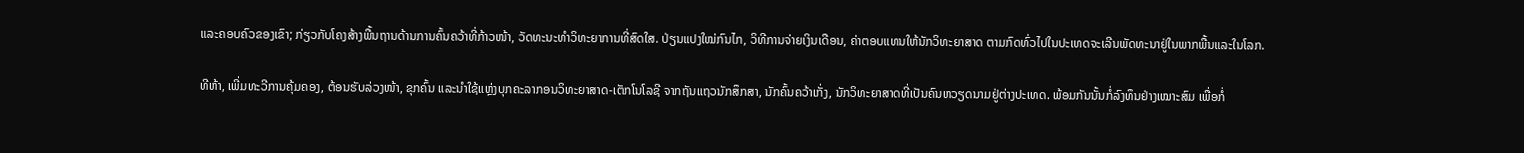ແລະຄອບຄົວຂອງເຂົາ; ກ່ຽວກັບໂຄງສ້າງພື້ນຖານດ້ານການຄົ້ນຄວ້າທີ່ກ້າວໜ້າ, ວັດທະນະທຳວິທະຍາການທີ່ສົດໃສ. ປ່ຽນແປງໃໝ່ກົນໄກ, ວິທີການຈ່າຍເງິນເດືອນ, ຄ່າຕອບແທນໃຫ້ນັກວິທະຍາສາດ ຕາມກົດທົ່ວໄປໃນປະເທດຈະເລີນພັດທະນາຢູ່ໃນພາກພື້ນແລະໃນໂລກ.

ທີຫ້າ, ເພີ່ມທະວີການຄຸ້ມຄອງ, ຕ້ອນຮັບລ່ວງໜ້າ, ຂຸກຄົ້ນ ແລະນຳໃຊ້ແຫຼ່ງບຸກຄະລາກອນວິທະຍາສາດ-ເຕັກໂນໂລຊີ ຈາກຖັນແຖວນັກສຶກສາ, ນັກຄົ້ນຄວ້າເກັ່ງ, ນັກວິທະຍາສາດທີ່ເປັນຄົນຫວຽດນາມຢູ່ຕ່າງປະເທດ. ພ້ອມກັນນັ້ນກໍ່ລົງທຶນຢ່າງເໝາະສົມ ເພື່ອກໍ່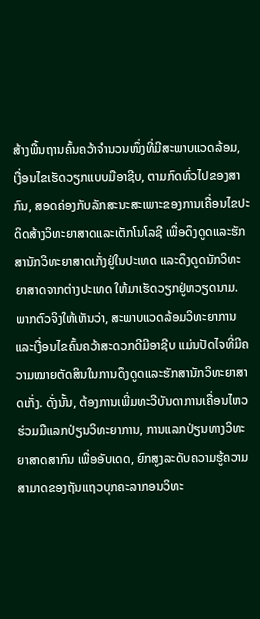ສ້າງພື້ນຖານຄົ້ນຄວ້າຈຳນວນໜຶ່ງທີ່ມີສະພາບແວດລ້ອມ, ເງື່ອນໄຂເຮັດວຽກແບບມືອາຊີບ, ຕາມກົດທົ່ວໄປຂອງສາກົນ, ສອດຄ່ອງກັບລັກສະນະສະເພາະຂອງການເຄື່ອນໄຂປະດິດສ້າງວິທະຍາສາດແລະເຕັກໂນໂລຊີ ເພື່ອດຶງດູດແລະຮັກສານັກວິທະຍາສາດເກັ່ງຢູ່ໃນປະເທດ ແລະດຶງດູດນັກວິທະຍາສາດຈາກຕ່າງປະເທດ ໃຫ້ມາເຮັດວຽກຢູ່ຫວຽດນາມ. ພາກຕົວຈິງໃຫ້ເຫັນວ່າ, ສະພາບແວດລ້ອມວິທະຍາການ ແລະເງື່ອນໄຂຄົ້ນຄວ້າສະດວກດີມີອາຊີບ ແມ່ນປັດໄຈທີ່ມີຄວາມໝາຍຕັດສິນໃນການດຶງດູດແລະຮັກສານັກວິທະຍາສາດເກັ່ງ. ດັ່ງນັ້ນ, ຕ້ອງການເພີ່ມທະວີບັນດາການເຄື່ອນໄຫວຮ່ວມມືແລກປ່ຽນວິທະຍາການ, ການແລກປ່ຽນທາງວິທະຍາສາດສາກົນ ເພື່ອອັບເດດ, ຍົກສູງລະດັບຄວາມຮູ້ຄວາມສາມາດຂອງຖັນແຖວບຸກຄະລາກອນວິທະ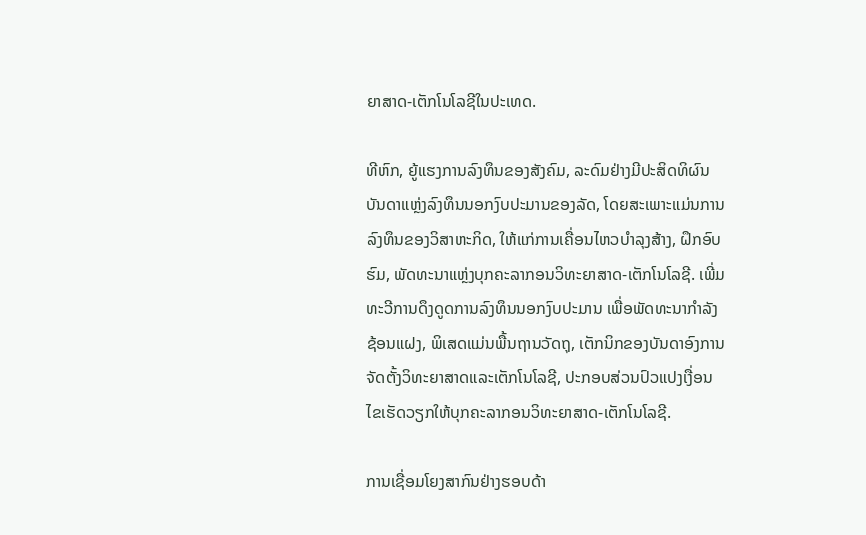ຍາສາດ-ເຕັກໂນໂລຊີໃນປະເທດ.

ທີຫົກ, ຍູ້ແຮງການລົງທຶນຂອງສັງຄົມ, ລະດົມຢ່າງມີປະສິດທິຜົນບັນດາແຫຼ່ງລົງທຶນນອກງົບປະມານຂອງລັດ, ໂດຍສະເພາະແມ່ນການລົງທຶນຂອງວິສາຫະກິດ, ໃຫ້ແກ່ການເຄື່ອນໄຫວບຳລຸງສ້າງ, ຝຶກອົບຮົມ, ພັດທະນາແຫຼ່ງບຸກຄະລາກອນວິທະຍາສາດ-ເຕັກໂນໂລຊີ. ເພີ່ມທະວີການດຶງດູດການລົງທຶນນອກງົບປະມານ ເພື່ອພັດທະນາກຳລັງຊ້ອນແຝງ, ພິເສດແມ່ນພື້ນຖານວັດຖຸ, ເຕັກນິກຂອງບັນດາອົງການຈັດຕັ້ງວິທະຍາສາດແລະເຕັກໂນໂລຊີ, ປະກອບສ່ວນປົວແປງເງື່ອນໄຂເຮັດວຽກໃຫ້ບຸກຄະລາກອນວິທະຍາສາດ-ເຕັກໂນໂລຊີ.

ການເຊື່ອມໂຍງສາກົນຢ່າງຮອບດ້າ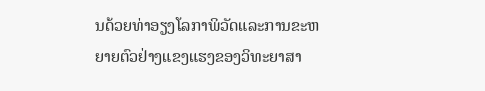ນດ້ວຍທ່າອຽງໂລກາພິວັດແລະການຂະຫຍາຍຕົວຢ່າງແຂງແຮງຂອງວິທະຍາສາ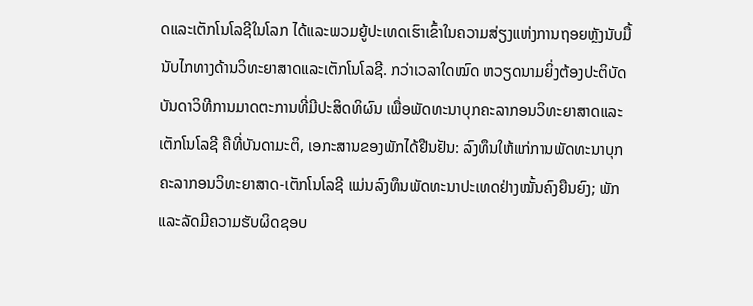ດແລະເຕັກໂນໂລຊີໃນໂລກ ໄດ້ແລະພວມຍູ້ປະເທດເຮົາເຂົ້າໃນຄວາມສ່ຽງແຫ່ງການຖອຍຫຼັງນັບມື້ນັບໄກທາງດ້ານວິທະຍາສາດແລະເຕັກໂນໂລຊີ. ກວ່າເວລາໃດໝົດ ຫວຽດນາມຍິ່ງຕ້ອງປະຕິບັດບັນດາວິທີການມາດຕະການທີ່ມີປະສິດທິຜົນ ເພື່ອພັດທະນາບຸກຄະລາກອນວິທະຍາສາດແລະເຕັກໂນໂລຊີ ຄືທີ່ບັນດາມະຕິ, ເອກະສານຂອງພັກໄດ້ຢືນຢັນ: ລົງທຶນໃຫ້ແກ່ການພັດທະນາບຸກຄະລາກອນວິທະຍາສາດ-ເຕັກໂນໂລຊີ ແມ່ນລົງທຶນພັດທະນາປະເທດຢ່າງໝັ້ນຄົງຍືນຍົງ; ພັກແລະລັດມີຄວາມຮັບຜິດຊອບ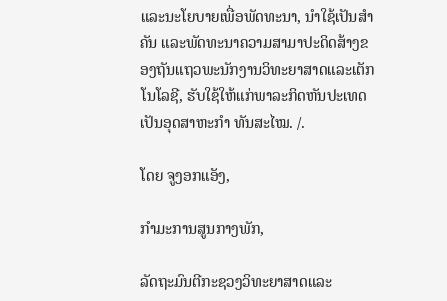ແລະນະໂຍບາຍເພື່ອພັດທະນາ, ນຳໃຊ້ເປັນສຳຄັນ ແລະພັດທະນາຄວາມສາມາປະດິດສ້າງຂອງຖັນແຖວພະນັກງານວິທະຍາສາດແລະເຕັກໂນໂລຊີ, ຮັບໃຊ້ໃຫ້ແກ່ພາລະກິດຫັນປະເທດເປັນອຸດສາຫະກຳ ທັນສະໄໝ. /.

ໂດຍ ຈູງອກແອັງ,

ກຳມະການສູນກາງພັກ,

ລັດຖະມົນຕີກະຊວງວິທະຍາສາດແລະ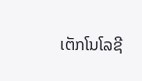ເຕັກໂນໂລຊີ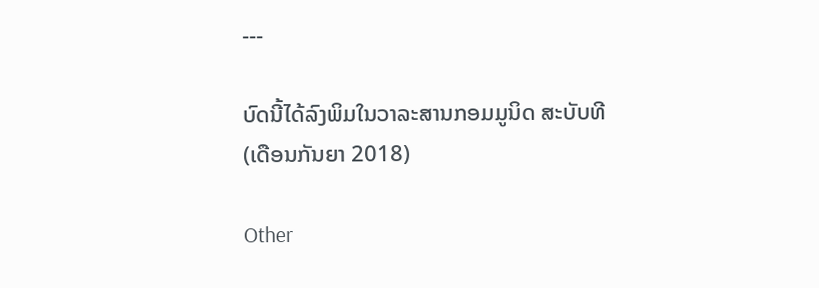---

ບົດນີ້ໄດ້ລົງພິມໃນວາລະສານກອມມູນິດ ສະບັບທີ (ເດືອນກັນຍາ 2018)

Other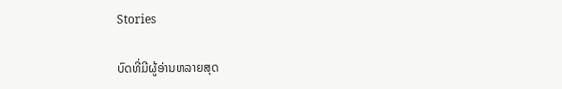Stories

ບົດທີ່ມີຜູ້ອ່ານຫລາຍສຸດ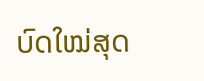ບົດໃໝ່ສຸດ